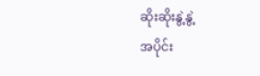ဆိုးဆိုးနွဲ့နွဲ့
အပိုင်း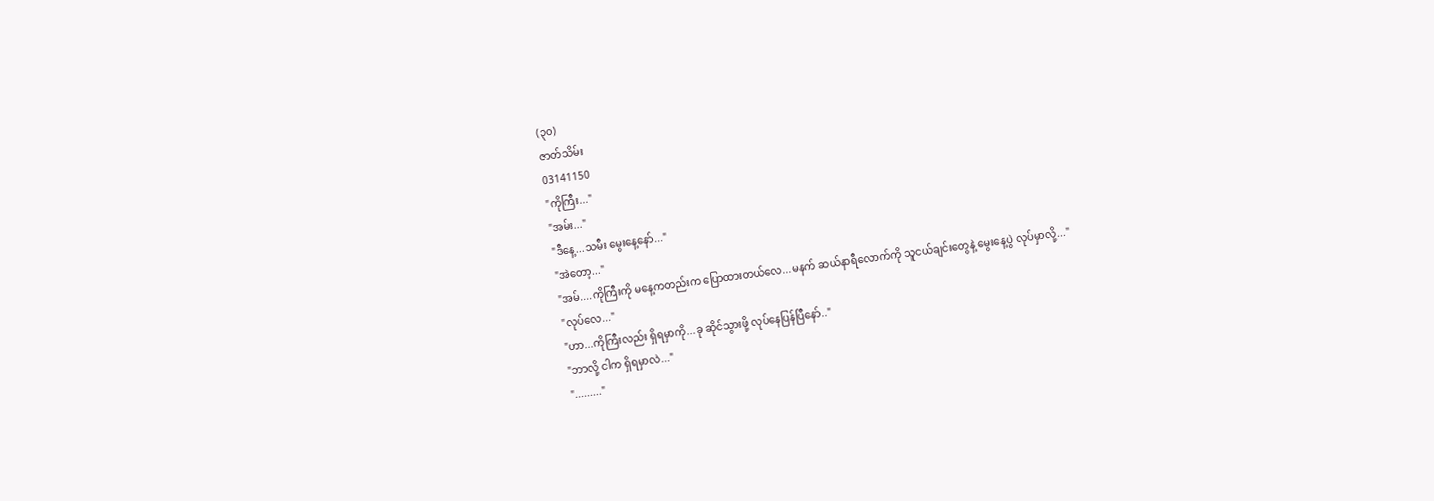(၃၀)
ဇာတ်သိမ်း
03141150
"ကိုကြီး..."
"အမ်း..."
"ဒီနေ့...သမီး မွေးနေ့နော်..."
"အဲတော့..."
"အမ်....ကိုကြီးကို မနေ့ကတည်းက ပြောထားတယ်လေ...မနက် ဆယ်နာရီလောက်ကို သူငယ်ချင်းတွေနဲ့ မွေးနေ့ပွဲ လုပ်မှာလို့..."
"လုပ်လေ..."
"ဟာ...ကိုကြီးလည်း ရှိရမှာကို...ခု ဆိုင်သွားဖို့ လုပ်နေပြန်ပြီနော်.."
"ဘာလို့ ငါက ရှိရမှာလဲ..."
"........."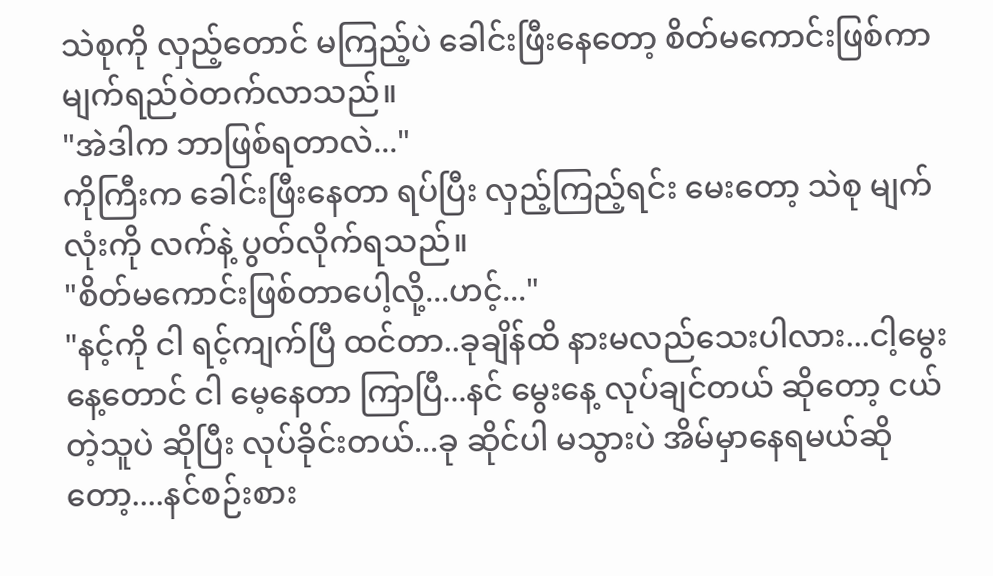သဲစုကို လှည့်တောင် မကြည့်ပဲ ခေါင်းဖြီးနေတော့ စိတ်မကောင်းဖြစ်ကာ မျက်ရည်ဝဲတက်လာသည်။
"အဲဒါက ဘာဖြစ်ရတာလဲ..."
ကိုကြီးက ခေါင်းဖြီးနေတာ ရပ်ပြီး လှည့်ကြည့်ရင်း မေးတော့ သဲစု မျက်လုံးကို လက်နဲ့ ပွတ်လိုက်ရသည်။
"စိတ်မကောင်းဖြစ်တာပေါ့လို့...ဟင့်..."
"နင့်ကို ငါ ရင့်ကျက်ပြီ ထင်တာ..ခုချိန်ထိ နားမလည်သေးပါလား...ငါ့မွေးနေ့တောင် ငါ မေ့နေတာ ကြာပြီ...နင် မွေးနေ့ လုပ်ချင်တယ် ဆိုတော့ ငယ်တဲ့သူပဲ ဆိုပြီး လုပ်ခိုင်းတယ်...ခု ဆိုင်ပါ မသွားပဲ အိမ်မှာနေရမယ်ဆိုတော့....နင်စဉ်းစား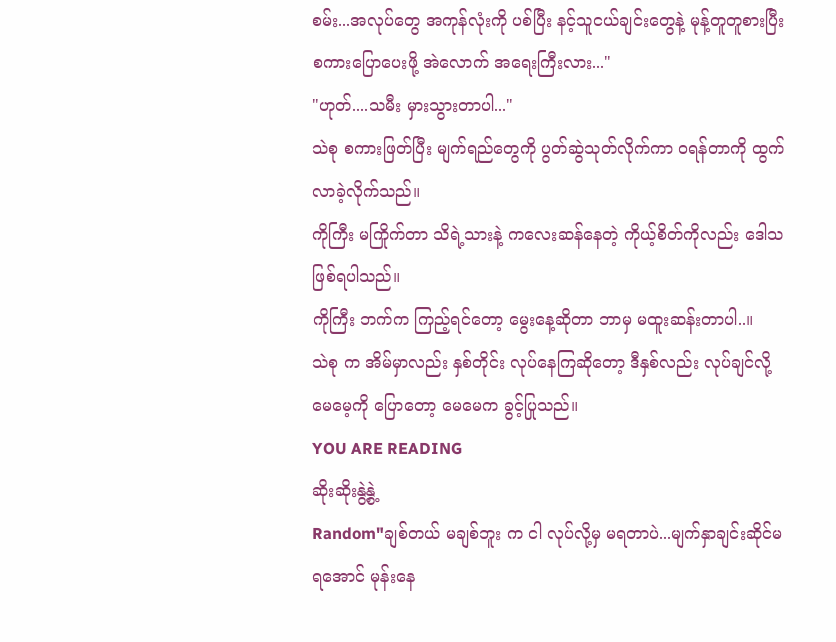စမ်း...အလုပ်တွေ အကုန်လုံးကို ပစ်ပြီး နင့်သူငယ်ချင်းတွေနဲ့ မုန့်တူတူစားပြီး စကားပြောပေးဖို့ အဲလောက် အရေးကြီးလား..."
"ဟုတ်....သမီး မှားသွားတာပါ..."
သဲစု စကားဖြတ်ပြီး မျက်ရည်တွေကို ပွတ်ဆွဲသုတ်လိုက်ကာ ၀ရန်တာကို ထွက်လာခဲ့လိုက်သည်။
ကိုကြီး မကြိုက်တာ သိရဲ့သားနဲ့ ကလေးဆန်နေတဲ့ ကိုယ့်စိတ်ကိုလည်း ဒေါသ ဖြစ်ရပါသည်။
ကိုကြီး ဘက်က ကြည့်ရင်တော့ မွေးနေ့ဆိုတာ ဘာမှ မထူးဆန်းတာပါ..။
သဲစု က အိမ်မှာလည်း နှစ်တိုင်း လုပ်နေကြဆိုတော့ ဒီနှစ်လည်း လုပ်ချင်လို့ မေမေ့ကို ပြောတော့ မေမေက ခွင့်ပြုသည်။
YOU ARE READING
ဆိုးဆိုးနွဲ့နွဲ့
Random"ချစ်တယ် မချစ်ဘူး က ငါ လုပ်လို့မှ မရတာပဲ...မျက်နှာချင်းဆိုင်မရအောင် မုန်းနေ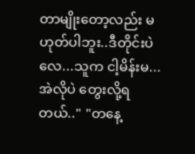တာမျိုးတော့လည်း မဟုတ်ပါဘူး..ဒီတိုင်းပဲလေ...သူက ငါ့မိန်းမ...အဲလိုပဲ တွေးလို့ရတယ်.." "တနေ့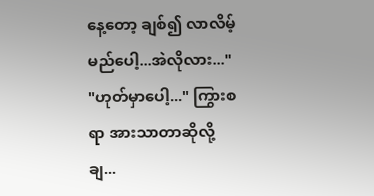နေ့တော့ ချစ်၍ လာလိမ့်မည်ပေါ့...အဲလိုလား..." "ဟုတ်မှာပေါ့..." ကြွားစရာ အားသာတာဆိုလို့ချ...